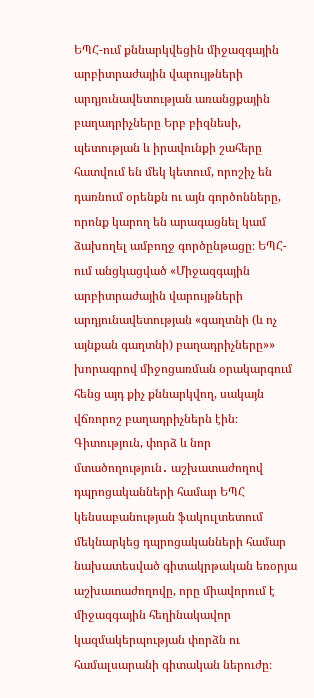ԵՊՀ-ում քննարկվեցին միջազգային արբիտրաժային վարույթների արդյունավետության առանցքային բաղադրիչները Երբ բիզնեսի, պետության և իրավունքի շահերը հատվում են մեկ կետում, որոշիչ են դառնում օրենքն ու այն գործոնները, որոնք կարող են արագացնել կամ ձախողել ամբողջ գործընթացը։ ԵՊՀ-ում անցկացված «Միջազգային արբիտրաժային վարույթների արդյունավետության «գաղտնի (և ոչ այնքան գաղտնի) բաղադրիչները»» խորագրով միջոցառման օրակարգում հենց այդ քիչ քննարկվող, սակայն վճռորոշ բաղադրիչներն էին։
Գիտություն, փորձ և նոր մտածողություն․ աշխատաժողով դպրոցականների համար ԵՊՀ կենսաբանության ֆակուլտետում մեկնարկեց դպրոցականների համար նախատեսված գիտակրթական եռօրյա աշխատաժողովը, որը միավորում է միջազգային հեղինակավոր կազմակերպության փորձն ու համալսարանի գիտական ներուժը։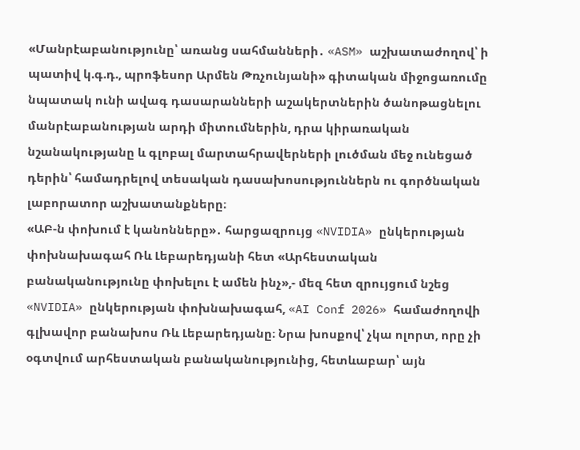«Մանրէաբանությունը՝ առանց սահմանների․ «ASM» աշխատաժողով՝ ի պատիվ կ.գ.դ., պրոֆեսոր Արմեն Թռչունյանի» գիտական միջոցառումը նպատակ ունի ավագ դասարանների աշակերտներին ծանոթացնելու մանրէաբանության արդի միտումներին, դրա կիրառական նշանակությանը և գլոբալ մարտահրավերների լուծման մեջ ունեցած դերին՝ համադրելով տեսական դասախոսություններն ու գործնական լաբորատոր աշխատանքները։
«ԱԲ-ն փոխում է կանոնները»․ հարցազրույց «NVIDIA» ընկերության փոխնախագահ Ռև Լեբարեդյանի հետ «Արհեստական բանականությունը փոխելու է ամեն ինչ»,- մեզ հետ զրույցում նշեց «NVIDIA» ընկերության փոխնախագահ, «AI Conf 2026» համաժողովի գլխավոր բանախոս Ռև Լեբարեդյանը։ Նրա խոսքով՝ չկա ոլորտ, որը չի օգտվում արհեստական բանականությունից, հետևաբար՝ այն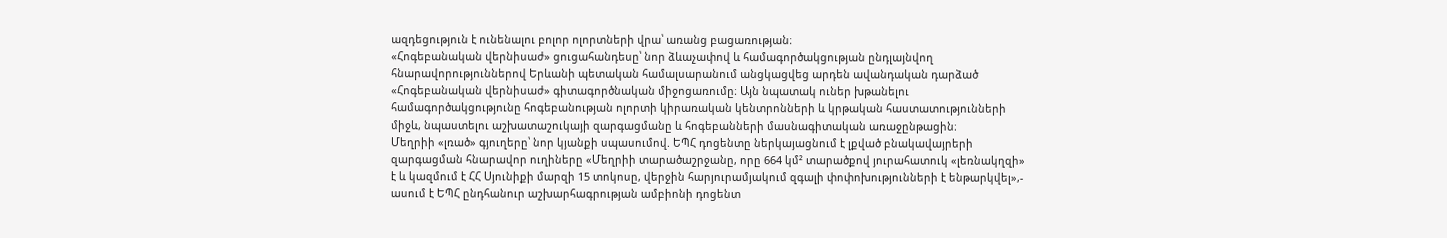ազդեցություն է ունենալու բոլոր ոլորտների վրա՝ առանց բացառության։
«Հոգեբանական վերնիսաժ» ցուցահանդեսը՝ նոր ձևաչափով և համագործակցության ընդլայնվող հնարավորություններով Երևանի պետական համալսարանում անցկացվեց արդեն ավանդական դարձած «Հոգեբանական վերնիսաժ» գիտագործնական միջոցառումը։ Այն նպատակ ուներ խթանելու համագործակցությունը հոգեբանության ոլորտի կիրառական կենտրոնների և կրթական հաստատությունների միջև, նպաստելու աշխատաշուկայի զարգացմանը և հոգեբանների մասնագիտական առաջընթացին։
Մեղրիի «լռած» գյուղերը՝ նոր կյանքի սպասումով. ԵՊՀ դոցենտը ներկայացնում է լքված բնակավայրերի զարգացման հնարավոր ուղիները «Մեղրիի տարածաշրջանը, որը 664 կմ² տարածքով յուրահատուկ «լեռնակղզի» է և կազմում է ՀՀ Սյունիքի մարզի 15 տոկոսը, վերջին հարյուրամյակում զգալի փոփոխությունների է ենթարկվել»,- ասում է ԵՊՀ ընդհանուր աշխարհագրության ամբիոնի դոցենտ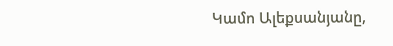Կամո Ալեքսանյանը,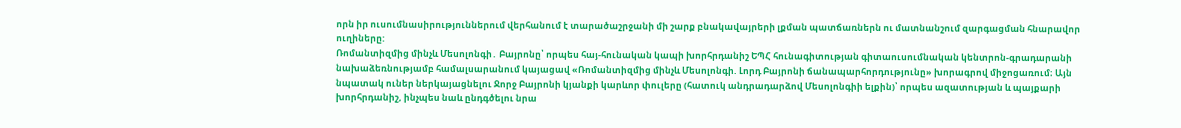որն իր ուսումնասիրություններում վերհանում է տարածաշրջանի մի շարք բնակավայրերի լքման պատճառներն ու մատնանշում զարգացման հնարավոր ուղիները:
Ռոմանտիզմից մինչև Մեսոլոնգի․ Բայրոնը՝ որպես հայ-հունական կապի խորհրդանիշ ԵՊՀ հունագիտության գիտաուսումնական կենտրոն-գրադարանի նախաձեռնությամբ համալսարանում կայացավ «Ռոմանտիզմից մինչև Մեսոլոնգի. Լորդ Բայրոնի ճանապարհորդությունը» խորագրով միջոցառում։ Այն նպատակ ուներ ներկայացնելու Ջորջ Բայրոնի կյանքի կարևոր փուլերը (հատուկ անդրադարձով Մեսոլոնգիի ելքին)՝ որպես ազատության և պայքարի խորհրդանիշ, ինչպես նաև ընդգծելու նրա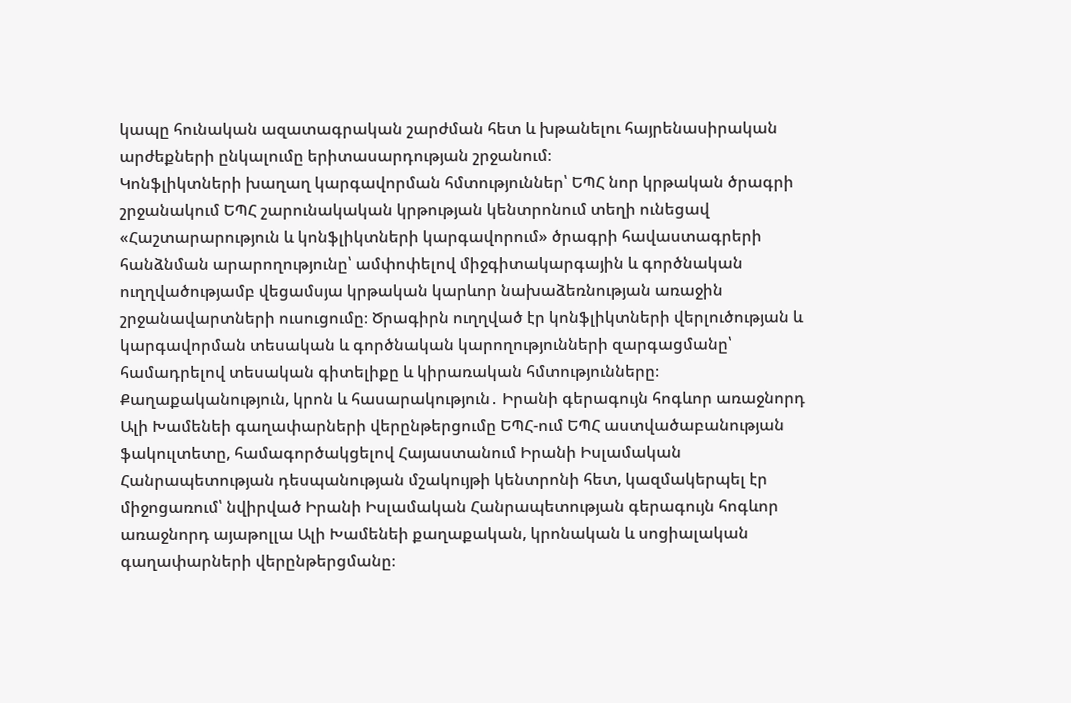կապը հունական ազատագրական շարժման հետ և խթանելու հայրենասիրական արժեքների ընկալումը երիտասարդության շրջանում։
Կոնֆլիկտների խաղաղ կարգավորման հմտություններ՝ ԵՊՀ նոր կրթական ծրագրի շրջանակում ԵՊՀ շարունակական կրթության կենտրոնում տեղի ունեցավ «Հաշտարարություն և կոնֆլիկտների կարգավորում» ծրագրի հավաստագրերի հանձնման արարողությունը՝ ամփոփելով միջգիտակարգային և գործնական ուղղվածությամբ վեցամսյա կրթական կարևոր նախաձեռնության առաջին շրջանավարտների ուսուցումը։ Ծրագիրն ուղղված էր կոնֆլիկտների վերլուծության և կարգավորման տեսական և գործնական կարողությունների զարգացմանը՝ համադրելով տեսական գիտելիքը և կիրառական հմտությունները։
Քաղաքականություն, կրոն և հասարակություն․ Իրանի գերագույն հոգևոր առաջնորդ Ալի Խամենեի գաղափարների վերընթերցումը ԵՊՀ-ում ԵՊՀ աստվածաբանության ֆակուլտետը, համագործակցելով Հայաստանում Իրանի Իսլամական Հանրապետության դեսպանության մշակույթի կենտրոնի հետ, կազմակերպել էր միջոցառում՝ նվիրված Իրանի Իսլամական Հանրապետության գերագույն հոգևոր առաջնորդ այաթոլլա Ալի Խամենեի քաղաքական, կրոնական և սոցիալական գաղափարների վերընթերցմանը։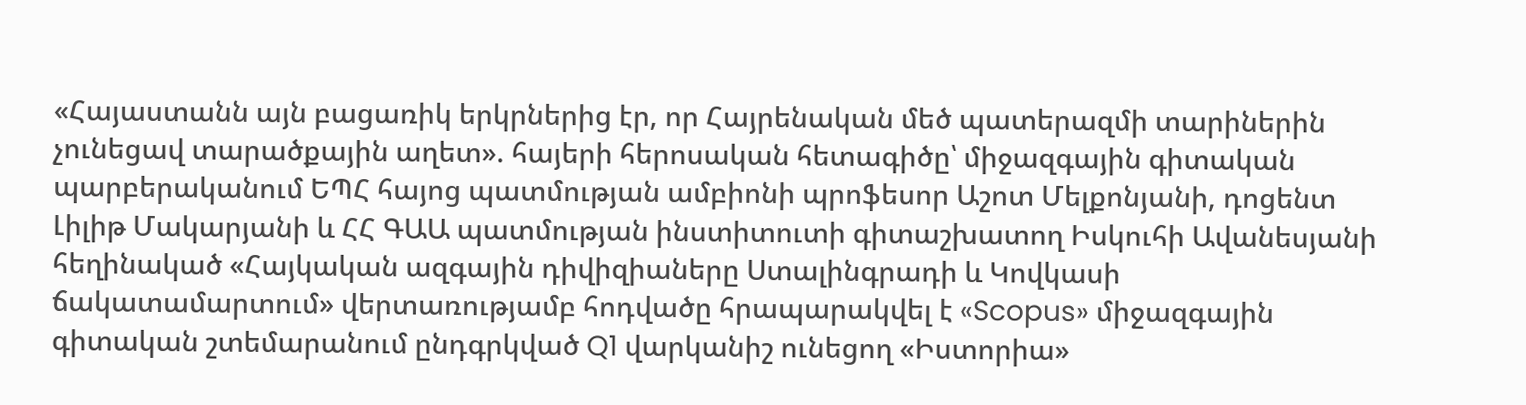«Հայաստանն այն բացառիկ երկրներից էր, որ Հայրենական մեծ պատերազմի տարիներին չունեցավ տարածքային աղետ». հայերի հերոսական հետագիծը՝ միջազգային գիտական պարբերականում ԵՊՀ հայոց պատմության ամբիոնի պրոֆեսոր Աշոտ Մելքոնյանի, դոցենտ Լիլիթ Մակարյանի և ՀՀ ԳԱԱ պատմության ինստիտուտի գիտաշխատող Իսկուհի Ավանեսյանի հեղինակած «Հայկական ազգային դիվիզիաները Ստալինգրադի և Կովկասի ճակատամարտում» վերտառությամբ հոդվածը հրապարակվել է «Scopus» միջազգային գիտական շտեմարանում ընդգրկված Q1 վարկանիշ ունեցող «Իստորիա»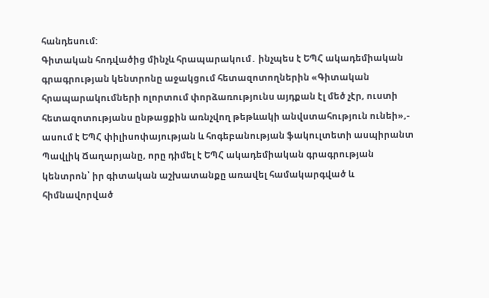հանդեսում:
Գիտական հոդվածից մինչև հրապարակում․ ինչպես է ԵՊՀ ակադեմիական գրագրության կենտրոնը աջակցում հետազոտողներին «Գիտական հրապարակումների ոլորտում փորձառությունս այդքան էլ մեծ չէր, ուստի հետազոտությանս ընթացքին առնչվող թեթևակի անվստահություն ունեի»,- ասում է ԵՊՀ փիլիսոփայության և հոգեբանության ֆակուլտետի ասպիրանտ Պավլիկ Ճաղարյանը, որը դիմել է ԵՊՀ ակադեմիական գրագրության կենտրոն՝ իր գիտական աշխատանքը առավել համակարգված և հիմնավորված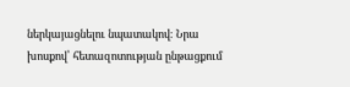ներկայացնելու նպատակով։ Նրա խոսքով՝ հետազոտության ընթացքում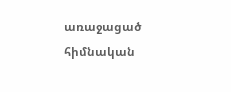առաջացած հիմնական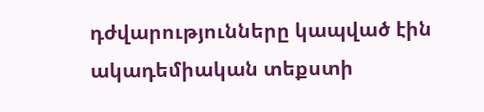դժվարությունները կապված էին ակադեմիական տեքստի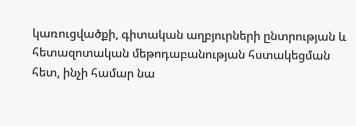կառուցվածքի, գիտական աղբյուրների ընտրության և հետազոտական մեթոդաբանության հստակեցման հետ, ինչի համար նա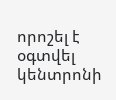որոշել է օգտվել կենտրոնի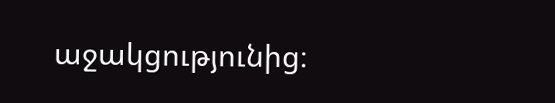աջակցությունից։